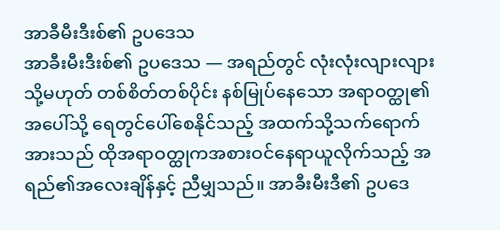အာခီမီးဒီးစ်၏ ဥပဒေသ
အာခီးမီးဒီးစ်၏ ဥပဒေသ — အရည်တွင် လုံးလုံးလျားလျား သို့မဟုတ် တစ်စိတ်တစ်ပိုင်း နစ်မြုပ်နေသော အရာဝတ္ထု၏ အပေါ်သို့ ရေတွင်ပေါ်စေနိုင်သည့် အထက်သို့သက်ရောက်အားသည် ထိုအရာဝတ္ထုကအစားဝင်နေရာယူလိုက်သည့် အရည်၏အလေးချိန်နှင့် ညီမျှသည်။ အာခီးမီးဒီ၏ ဥပဒေ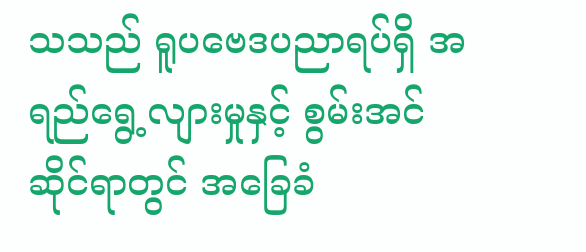သသည် ရူပဗေဒပညာရပ်ရှိ အရည်ရွေ့လျားမှုနှင့် စွမ်းအင်ဆိုင်ရာတွင် အခြေခံ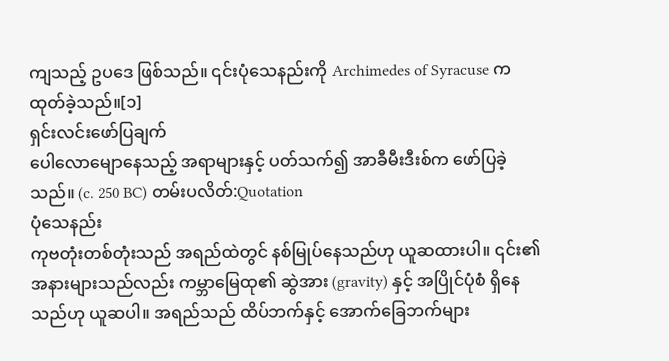ကျသည့် ဥပဒေ ဖြစ်သည်။ ၎င်းပုံသေနည်းကို Archimedes of Syracuse က ထုတ်ခဲ့သည်။[၁]
ရှင်းလင်းဖော်ပြချက်
ပေါလောမျောနေသည့် အရာများနှင့် ပတ်သက်၍ အာခီမီးဒီးစ်က ဖော်ပြခဲ့သည်။ (c. 250 BC) တမ်းပလိတ်:Quotation
ပုံသေနည်း
ကုဗတုံးတစ်တုံးသည် အရည်ထဲတွင် နစ်မြုပ်နေသည်ဟု ယူဆထားပါ။ ၎င်း၏ အနားများသည်လည်း ကမ္ဘာမြေထု၏ ဆွဲအား (gravity) နှင့် အပြိုင်ပုံစံ ရှိနေသည်ဟု ယူဆပါ။ အရည်သည် ထိပ်ဘက်နှင့် အောက်ခြေဘက်များ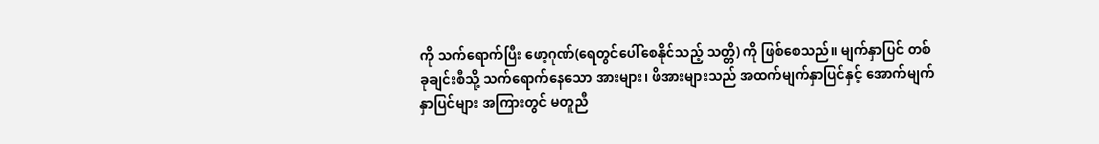ကို သက်ရောက်ပြီး ဖော့ဂုဏ်(ရေတွင်ပေါ်စေနိုင်သည့် သတ္တိ) ကို ဖြစ်စေသည်။ မျက်နှာပြင် တစ်ခုချင်းစီသို့ သက်ရောက်နေသော အားများ၊ ဖိအားများသည် အထက်မျက်နှာပြင်နှင့် အောက်မျက်နှာပြင်များ အကြားတွင် မတူညီ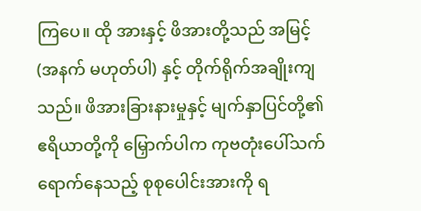ကြပေ။ ထို အားနှင့် ဖိအားတို့သည် အမြင့် (အနက် မဟုတ်ပါ) နှင့် တိုက်ရိုက်အချိုးကျသည်။ ဖိအားခြားနားမှုနှင့် မျက်နှာပြင်တို့၏ ဧရိယာတို့ကို မြှောက်ပါက ကုဗတုံးပေါ်သက်ရောက်နေသည့် စုစုပေါင်းအားကို ရ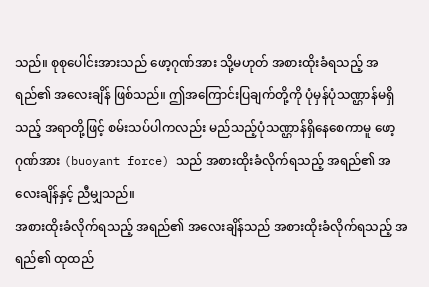သည်။ စုစုပေါင်းအားသည် ဖော့ဂုဏ်အား သို့မဟုတ် အစားထိုးခံရသည့် အရည်၏ အလေးချိန် ဖြစ်သည်။ ဤအကြောင်းပြချက်တို့ကို ပုံမှန်ပုံသဏ္ဌာန်မရှိသည့် အရာတို့ဖြင့် စမ်းသပ်ပါကလည်း မည်သည့်ပုံသဏ္ဌာန်ရှိနေစေကာမူ ဖော့ဂုဏ်အား (buoyant force) သည် အစားထိုးခံလိုက်ရသည့် အရည်၏ အလေးချိန်နှင့် ညီမျှသည်။
အစားထိုးခံလိုက်ရသည့် အရည်၏ အလေးချိန်သည် အစားထိုးခံလိုက်ရသည့် အရည်၏ ထုထည်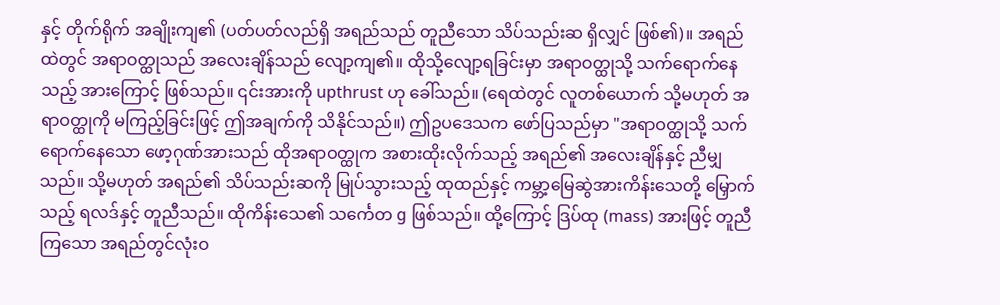နှင့် တိုက်ရိုက် အချိုးကျ၏ (ပတ်ပတ်လည်ရှိ အရည်သည် တူညီသော သိပ်သည်းဆ ရှိလျှင် ဖြစ်၏)။ အရည်ထဲတွင် အရာဝတ္ထုသည် အလေးချိန်သည် လျော့ကျ၏။ ထိုသို့လျော့ရခြင်းမှာ အရာဝတ္ထုသို့ သက်ရောက်နေသည့် အားကြောင့် ဖြစ်သည်။ ၎င်းအားကို upthrust ဟု ခေါ်သည်။ (ရေထဲတွင် လူတစ်ယောက် သို့မဟုတ် အရာဝတ္ထုကို မကြည့်ခြင်းဖြင့် ဤအချက်ကို သိနိုင်သည်။) ဤဥပဒေသက ဖော်ပြသည်မှာ "အရာဝတ္ထုသို့ သက်ရောက်နေသော ဖော့ဂုဏ်အားသည် ထိုအရာဝတ္ထုက အစားထိုးလိုက်သည့် အရည်၏ အလေးချိန်နှင့် ညီမျှသည်။ သို့မဟုတ် အရည်၏ သိပ်သည်းဆကို မြုပ်သွားသည့် ထုထည်နှင့် ကမ္ဘာ့မြေဆွဲအားကိန်းသေတို့ မြှောက်သည့် ရလဒ်နှင့် တူညီသည်။ ထိုကိန်းသေ၏ သင်္ကေတ g ဖြစ်သည်။ ထို့ကြောင့် ဒြပ်ထု (mass) အားဖြင့် တူညီကြသော အရည်တွင်လုံးဝ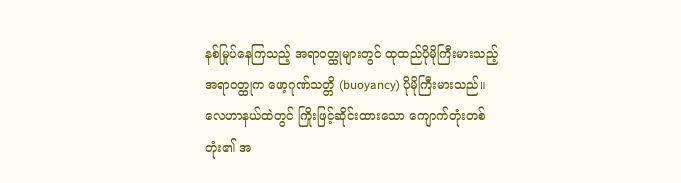နစ်မြုပ်နေကြသည့် အရာဝတ္ထုများတွင် ထုထည်ပိုမိုကြီးမားသည့် အရာဝတ္ထုက ဖော့ဂုဏ်သတ္တိ (buoyancy) ပိုမိုကြီးမားသည်။
လေဟာနယ်ထဲတွင် ကြိုးဖြင့်ဆိုင်းထားသော ကျောက်တုံးတစ်တုံး၏ အ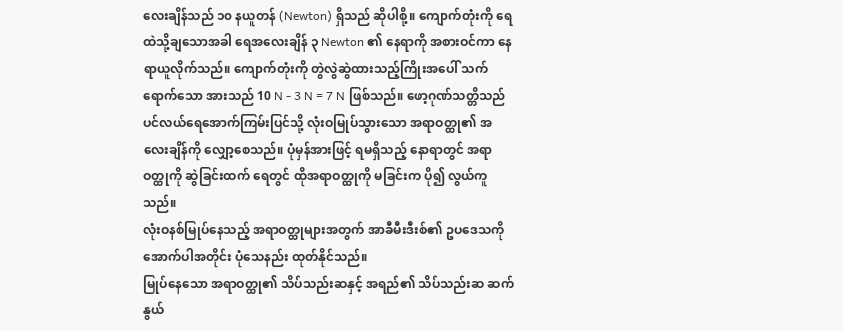လေးချိန်သည် ၁၀ နယူတန် (Newton) ရှိသည် ဆိုပါစို့။ ကျောက်တုံးကို ရေထဲသို့ချသောအခါ ရေအလေးချိန် ၃ Newton ၏ နေရာကို အစားဝင်ကာ နေရာယူလိုက်သည်။ ကျောက်တုံးကို တွဲလွဲဆွဲထားသည့်ကြိုးအပေါ် သက်ရောက်သော အားသည် 10 N - 3 N = 7 N ဖြစ်သည်။ ဖော့ဂုဏ်သတ္တိသည် ပင်လယ်ရေအောက်ကြမ်းပြင်သို့ လုံးဝမြုပ်သွားသော အရာဝတ္ထု၏ အလေးချိန်ကို လျှော့စေသည်။ ပုံမှန်အားဖြင့် ရမရှိသည့် နောရာတွင် အရာဝတ္ထုကို ဆွဲခြင်းထက် ရေတွင် ထိုအရာဝတ္ထုကို မခြင်းက ပို၍ လွယ်ကူသည်။
လုံးဝနစ်မြုပ်နေသည့် အရာဝတ္ထုများအတွက် အာခီမီးဒီးစ်၏ ဥပဒေသကို အောက်ပါအတိုင်း ပုံသေနည်း ထုတ်နိုင်သည်။
မြုပ်နေသော အရာဝတ္ထု၏ သိပ်သည်းဆနှင့် အရည်၏ သိပ်သည်းဆ ဆက်နွယ်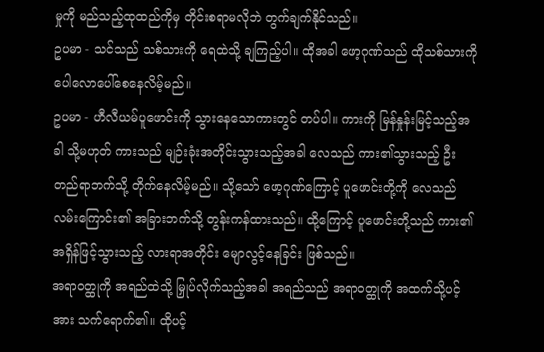မှုကို မည်သည့်ထုထည်ကိုမှ တိုင်းစရာမလိုဘဲ တွက်ချက်နိုင်သည်။
ဥပမာ - သင်သည် သစ်သားကို ရေထဲသို့ ချကြည့်ပါ။ ထိုအခါ ဖော့ဂုဏ်သည် ထိုသစ်သားကို ပေါလောပေါ်စေနေလိမ့်မည်။
ဥပမာ - ဟီလီယမ်ပူဖောင်းကို သွားနေသောကားတွင် တပ်ပါ။ ကားကို မြန်နှုန်းမြင့်သည့်အခါ သို့မဟုတ် ကားသည် မျဉ်းခုံးအတိုင်းသွားသည့်အခါ လေသည် ကား၏သွားသည့် ဦးတည်ရာဘက်သို့ တိုက်နေလိမ့်မည်။ သို့သော် ဖော့ဂုဏ်ကြောင့် ပူဖောင်းတို့ကို လေသည် လမ်းကြောင်း၏ အခြားဘက်သို့ တွန်းကန်ထားသည်။ ထို့ကြောင့် ပူဖောင်းတို့သည် ကား၏အရှိန်ဖြင့်သွားသည့် လားရာအတိုင်း မျောလွင့်နေခြင်း ဖြစ်သည်။
အရာဝတ္ထုကို အရည်ထဲသို့ မြှုပ်လိုက်သည့်အခါ အရည်သည် အရာဝတ္ထုကို အထက်သို့ပင့်အား သက်ရောက်၏။ ထိုပင့်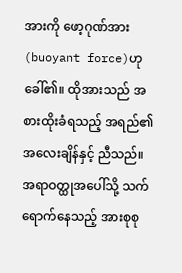အားကို ဖော့ဂုဏ်အား (buoyant force)ဟု ခေါ်၏။ ထိုအားသည် အစားထိုးခံရသည့် အရည်၏ အလေးချိန်နှင့် ညီသည်။ အရာဝတ္ထုအပေါ်သို့ သက်ရောက်နေသည့် အားစုစု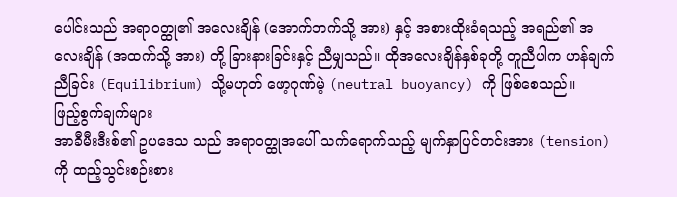ပေါင်းသည် အရာဝတ္ထု၏ အလေးချိန် (အောက်ဘက်သို့ အား) နှင့် အစားထိုးခံရသည့် အရည်၏ အလေးချိန် (အထက်သို့ အား) တို့ ခြားနားခြင်းနှင့် ညီမျှသည်။ ထိုအလေးချိန်နှစ်ခုတို့ တူညီပါက ဟန်ချက်ညီခြင်း (Equilibrium) သို့မဟုတ် ဖော့ဂုဏ်မဲ့ (neutral buoyancy) ကို ဖြစ်စေသည်။
ဖြည့်စွက်ချက်များ
အာခီမီးဒီးစ်၏ ဥပဒေသ သည် အရာဝတ္ထုအပေါ် သက်ရောက်သည့် မျက်နှာပြင်တင်းအား (tension) ကို ထည့်သွင်းစဉ်းစား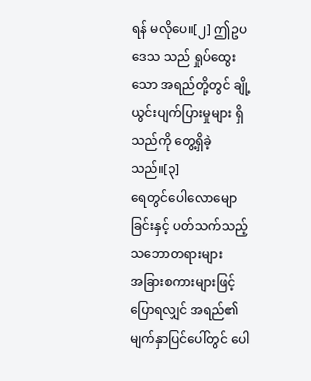ရန် မလိုပေ။[၂] ဤဥပဒေသ သည် ရှုပ်ထွေးသော အရည်တို့တွင် ချို့ယွင်းပျက်ပြားမှုများ ရှိသည်ကို တွေ့ရှိခဲ့သည်။[၃]
ရေတွင်ပေါလောမျောခြင်းနှင့် ပတ်သက်သည့် သဘောတရားများ
အခြားစကားများဖြင့် ပြောရလျှင် အရည်၏ မျက်နှာပြင်ပေါ်တွင် ပေါ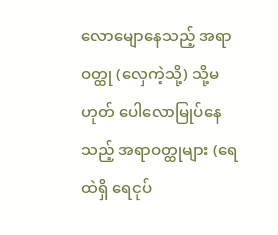လောမျောနေသည့် အရာဝတ္ထု (လှေကဲ့သို့) သို့မဟုတ် ပေါလောမြုပ်နေသည့် အရာဝတ္ထုများ (ရေထဲရှိ ရေငုပ်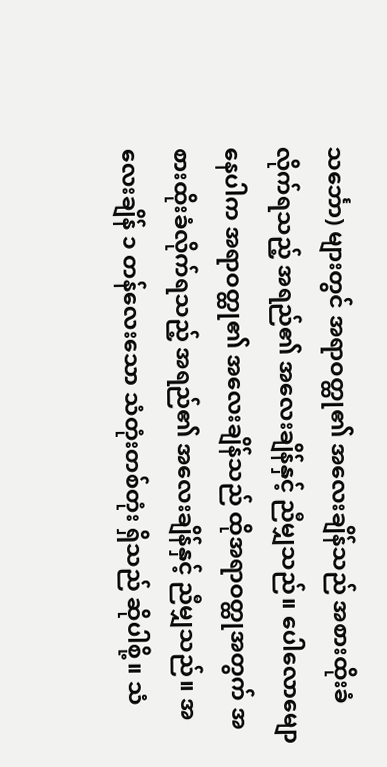သင်္ဘော) များတွင် အရာဝတ္ထု၏ အလေးချိန်သည် အစားထိုးခံလိုက်ရသည့် အရည်၏ အလေးချိန်နှင့် ညီမျှသည်။ ပေါလောမျောနေပါက အရာဝတ္ထု၏ အလေးချိန်သည် ထိုအရာဝတ္ထုအတွက် အစားထိုးခံလိုက်ရသည့် အရည်၏ အလေးချိန်နှင့် ညီမျှသည်။ အလေးချိန် ၁ တန်လေးသော သံတုံးတစ်တုံး ရှိသည် ဆိုပါစို့။ သံ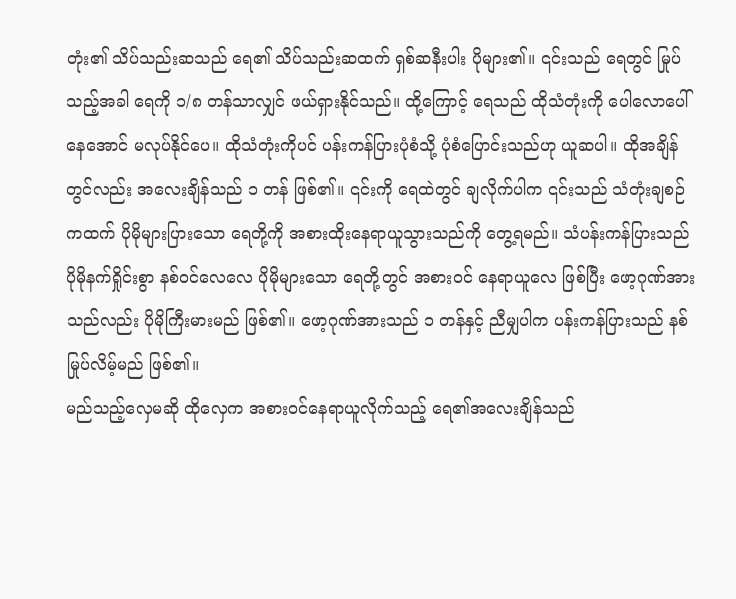တုံး၏ သိပ်သည်းဆသည် ရေ၏ သိပ်သည်းဆထက် ရှစ်ဆနီးပါး ပိုများ၏။ ၎င်းသည် ရေတွင် မြုပ်သည့်အခါ ရေကို ၁/၈ တန်သာလျှင် ဖယ်ရှားနိုင်သည်။ ထို့ကြောင့် ရေသည် ထိုသံတုံးကို ပေါလောပေါ်နေအောင် မလုပ်နိုင်ပေ။ ထိုသံတုံးကိုပင် ပန်းကန်ပြားပုံစံသို့ ပုံစံပြောင်းသည်ဟု ယူဆပါ။ ထိုအချိန်တွင်လည်း အလေးချိန်သည် ၁ တန် ဖြစ်၏။ ၎င်းကို ရေထဲတွင် ချလိုက်ပါက ၎င်းသည် သံတုံးချစဉ်ကထက် ပိုမိုများပြားသော ရေတို့ကို အစားထိုးနေရာယူသွားသည်ကို တွေ့ရမည်။ သံပန်းကန်ပြားသည် ပိုမိုနက်ရှိုင်းစွာ နစ်ဝင်လေလေ ပိုမိုများသော ရေတို့တွင် အစားဝင် နေရာယူလေ ဖြစ်ပြီး ဖော့ဂုဏ်အားသည်လည်း ပိုမိုကြီးမားမည် ဖြစ်၏။ ဖော့ဂုဏ်အားသည် ၁ တန်နှင့် ညီမျှပါက ပန်းကန်ပြားသည် နစ်မြုပ်လိမ့်မည် ဖြစ်၏။
မည်သည့်လှေမဆို ထိုလှေက အစားဝင်နေရာယူလိုက်သည့် ရေ၏အလေးချိန်သည်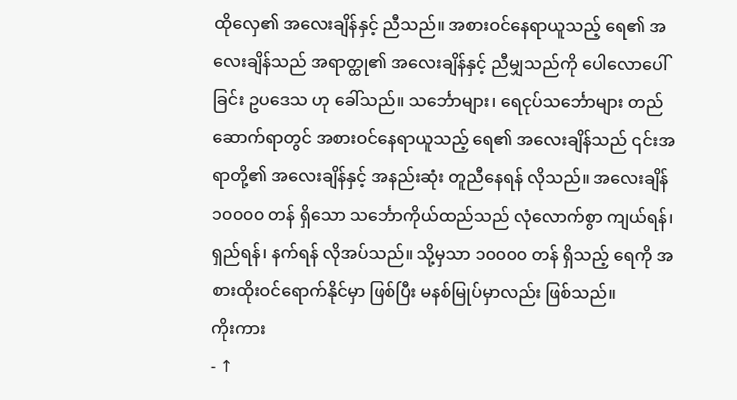ထိုလှေ၏ အလေးချိန်နှင့် ညီသည်။ အစားဝင်နေရာယူသည့် ရေ၏ အလေးချိန်သည် အရာတ္ထု၏ အလေးချိန်နှင့် ညီမျှသည်ကို ပေါလောပေါ်ခြင်း ဥပဒေသ ဟု ခေါ်သည်။ သင်္ဘောများ၊ ရေငုပ်သင်္ဘောများ တည်ဆောက်ရာတွင် အစားဝင်နေရာယူသည့် ရေ၏ အလေးချိန်သည် ၎င်းအရာတို့၏ အလေးချိန်နှင့် အနည်းဆုံး တူညီနေရန် လိုသည်။ အလေးချိန် ၁၀၀၀၀ တန် ရှိသော သင်္ဘောကိုယ်ထည်သည် လုံလောက်စွာ ကျယ်ရန်၊ ရှည်ရန်၊ နက်ရန် လိုအပ်သည်။ သို့မှသာ ၁၀၀၀၀ တန် ရှိသည့် ရေကို အစားထိုးဝင်ရောက်နိုင်မှာ ဖြစ်ပြီး မနစ်မြုပ်မှာလည်း ဖြစ်သည်။
ကိုးကား
- ↑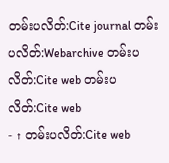တမ်းပလိတ်:Cite journal တမ်းပလိတ်:Webarchive တမ်းပလိတ်:Cite web တမ်းပလိတ်:Cite web
- ↑ တမ်းပလိတ်:Cite web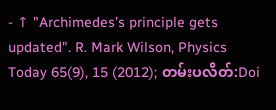- ↑ "Archimedes’s principle gets updated". R. Mark Wilson, Physics Today 65(9), 15 (2012); တမ်းပလိတ်:Doi